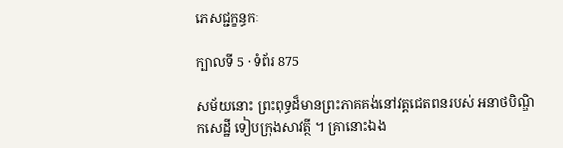ភេសជ្ជក្ខន្ធកៈ

ក្បាលទី 5 · ទំព័រ 875

សម័យនោះ ព្រះពុទ្ធដ៏មានព្រះភាគគង់នៅវត្តជេតពនរបស់ អនាថបិណ្ឌិកសេដ្ឋី ទៀបក្រុងសាវត្ថី ។ គ្រានោះឯង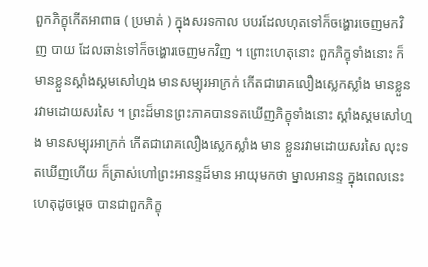ពួកភិក្ខុកើតអាពាធ ( ប្រមាត់ ) ក្នុងសរទកាល បបរដែលហុតទៅក៏ចង្ហោរចេញមកវិញ បាយ ដែលឆាន់ទៅក៏ចង្ហោរចេញមកវិញ ។ ព្រោះហេតុនោះ ពួកភិក្ខុទាំងនោះ ក៏ មានខ្លួនស្គាំងស្គមសៅហ្មង មានសម្បុរអាក្រក់ កើតជារោគលឿងស្លេកស្លាំង មានខ្លួនរវាមដោយសរសៃ ។ ព្រះដ៏មានព្រះភាគបានទតឃើញភិក្ខុទាំងនោះ ស្គាំងស្គមសៅហ្មង មានសម្បុរអាក្រក់ កើតជារោគលឿងស្លេកស្លាំង មាន ខ្លួនរវាមដោយសរសៃ លុះទតឃើញហើយ ក៏ត្រាស់ហៅព្រះអានន្ទដ៏មាន អាយុមកថា ម្នាលអានន្ទ ក្នុងពេលនេះ ហេតុដូចម្តេច បានជាពួកភិក្ខុ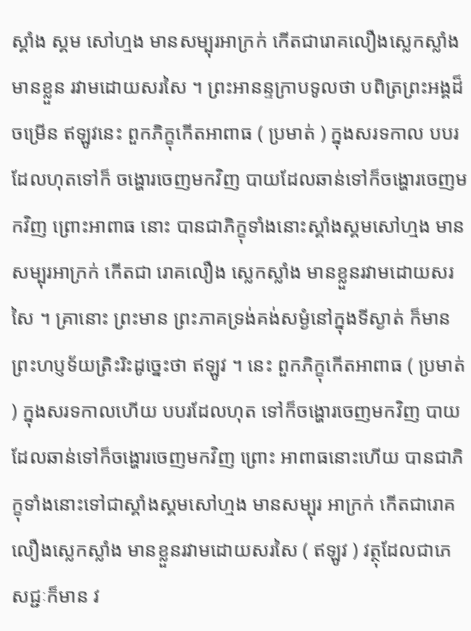ស្គាំង ស្គម សៅហ្មង មានសម្បុរអាក្រក់ កើតជារោគលឿងស្លេកស្លាំង មានខ្លួន រវាមដោយសរសៃ ។ ព្រះអានន្ទក្រាបទូលថា បពិត្រព្រះអង្គដ៏ចម្រើន ឥឡូវនេះ ពួកភិក្ខុកើតអាពាធ ( ប្រមាត់ ) ក្នុងសរទកាល បបរដែលហុតទៅក៏ ចង្ហោរចេញមកវិញ បាយដែលឆាន់ទៅក៏ចង្ហោរចេញមកវិញ ព្រោះអាពាធ នោះ បានជាភិក្ខុទាំងនោះស្គាំងស្គមសៅហ្មង មានសម្បុរអាក្រក់ កើតជា រោគលឿង ស្លេកស្លាំង មានខ្លួនរវាមដោយសរសៃ ។ គ្រានោះ ព្រះមាន ព្រះភាគទ្រង់គង់សម្ងំនៅក្នុងទីស្ងាត់ ក៏មានព្រះហប្ញទ័យត្រិះរិះដូច្នេះថា ឥឡូវ ។ នេះ ពួកភិក្ខុកើតអាពាធ ( ប្រមាត់ ) ក្នុងសរទកាលហើយ បបរដែលហុត ទៅក៏ចង្ហោរចេញមកវិញ បាយដែលឆាន់ទៅក៏ចង្ហោរចេញមកវិញ ព្រោះ អាពាធនោះហើយ បានជាភិក្ខុទាំងនោះទៅជាស្គាំងស្គមសៅហ្មង មានសម្បុរ អាក្រក់ កើតជារោគលឿងស្លេកស្លាំង មានខ្លួនរវាមដោយសរសៃ ( ឥឡូវ ) វត្ថុដែលជាភេសជ្ជៈក៏មាន វ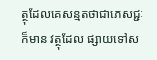ត្ថុដែលគេសន្មតថាជាភេសជ្ជៈក៏មាន វត្ថុដែល ផ្សាយទៅស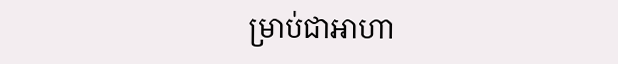ម្រាប់ជាអាហា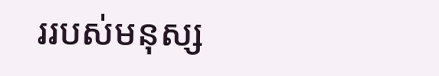ររបស់មនុស្ស